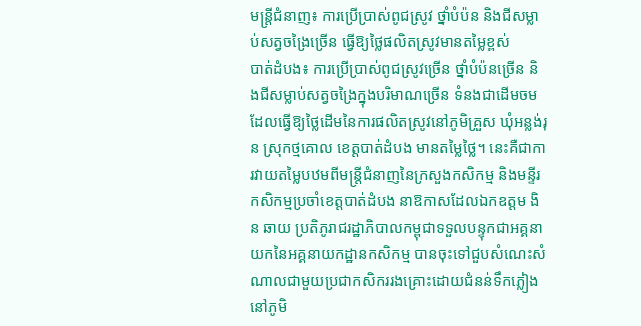មន្ដ្រីជំនាញ៖ ការប្រើប្រាស់ពូជស្រូវ ថ្នាំបំប៉ន និងជីសម្លាប់សត្វចង្រៃច្រើន ធ្វើឱ្យថ្លៃផលិតស្រូវមានតម្លៃខ្ពស់
បាត់ដំបង៖ ការប្រើប្រាស់ពូជស្រូវច្រើន ថ្នាំបំប៉នច្រើន និងជីសម្លាប់សត្វចង្រៃក្នុងបរិមាណច្រើន ទំនងជាដើមចមដែលធ្វើឱ្យថ្លៃដើមនៃការផលិតស្រូវនៅភូមិគ្រួស ឃុំអន្លង់រុន ស្រុកថ្មគោល ខេត្តបាត់ដំបង មានតម្លៃថ្លៃ។ នេះគឺជាការវាយតម្លៃបឋមពីមន្ដ្រីជំនាញនៃក្រសួងកសិកម្ម និងមន្ទីរកសិកម្មប្រចាំខេត្តបាត់ដំបង នាឱកាសដែលឯកឧត្តម ងិន ឆាយ ប្រតិភូរាជរដ្ឋាភិបាលកម្ពុជាទទួលបន្ទុកជាអគ្គនាយកនៃអគ្គនាយកដ្ឋានកសិកម្ម បានចុះទៅជួបសំណេះសំណាលជាមួយប្រជាកសិកររងគ្រោះដោយជំនន់ទឹកភ្លៀងនៅភូមិ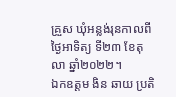គ្រួស ឃុំអន្លង់រុនកាលពីថ្ងៃអាទិត្យ ទី២៣ ខែតុលា ឆ្នាំ២០២២។
ឯកឧត្តម ងិន ឆាយ ប្រតិ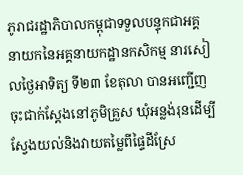ភូរាជរដ្ឋាភិបាលកម្ពុជាទទួលបន្ទុកជាអគ្គនាយកនៃអគ្គនាយកដ្ឋានកសិកម្ម នារសៀលថ្ងៃអាទិត្យ ទី២៣ ខែតុលា បានអញ្ជើញចុះជាក់ស្តែងនៅភូមិគ្រួស ឃុំអន្លង់រុនដើម្បីស្វែងយល់និងវាយតម្លៃពីផ្ទៃដីស្រែ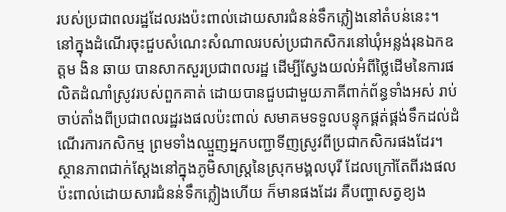របស់ប្រជាពលរដ្ឋដែលរងប៉ះពាល់ដោយសារជំនន់ទឹកភ្លៀងនៅតំបន់នេះ។
នៅក្នុងដំណើរចុះជួបសំណេះសំណាលរបស់ប្រជាកសិករនៅឃុំអន្លង់រុនឯកឧត្តម ងិន ឆាយ បានសាកសួរប្រជាពលរដ្ឋ ដើម្បីស្វែងយល់អំពីថ្លៃដើមនៃការផលិតដំណាំស្រូវរបស់ពួកគាត់ ដោយបានជួបជាមួយភាគីពាក់ព័ន្ធទាំងអស់ រាប់ចាប់តាំងពីប្រជាពលរដ្ឋរងផលប៉ះពាល់ សមាគមទទួលបន្ទុកផ្គត់ផ្គង់ទឹកដល់ដំណើរការកសិកម្ម ព្រមទាំងឈ្មួញអ្នកបញ្ជាទីញស្រូវពីប្រជាកសិករផងដែរ។
ស្ថានភាពជាក់ស្ដែងនៅក្នុងភូមិសាស្ត្រនៃស្រុកមង្គលបុរី ដែលក្រៅតែពីរងផលប៉ះពាល់ដោយសារជំនន់ទឹកភ្លៀងហើយ ក៏មានផងដែរ គឺបញ្ហាសត្វខ្យង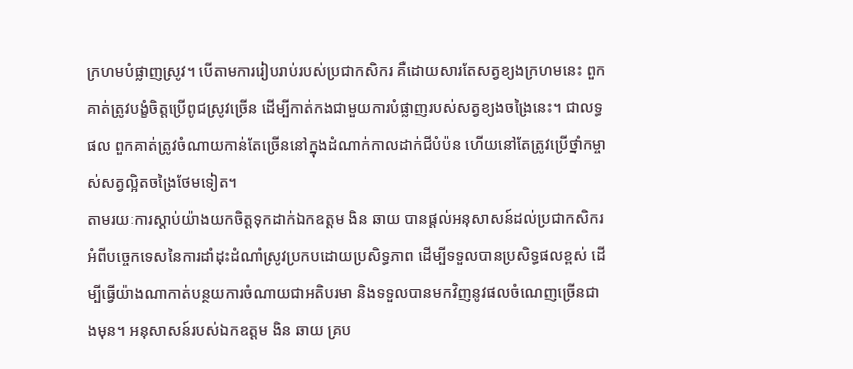ក្រហមបំផ្លាញស្រូវ។ បើតាមការរៀបរាប់របស់ប្រជាកសិករ គឺដោយសារតែសត្វខ្យងក្រហមនេះ ពួកគាត់ត្រូវបង្ខំចិត្តប្រើពូជស្រូវច្រើន ដើម្បីកាត់កងជាមួយការបំផ្លាញរបស់សត្វខ្យងចង្រៃនេះ។ ជាលទ្ធផល ពួកគាត់ត្រូវចំណាយកាន់តែច្រើននៅក្នុងដំណាក់កាលដាក់ជីបំប៉ន ហើយនៅតែត្រូវប្រើថ្នាំកម្ចាស់សត្វល្អិតចង្រៃថែមទៀត។
តាមរយៈការស្ដាប់យ៉ាងយកចិត្តទុកដាក់ឯកឧត្តម ងិន ឆាយ បានផ្ដល់អនុសាសន៍ដល់ប្រជាកសិករអំពីបច្ចេកទេសនៃការដាំដុះដំណាំស្រូវប្រកបដោយប្រសិទ្ធភាព ដើម្បីទទួលបានប្រសិទ្ធផលខ្ពស់ ដើម្បីធ្វើយ៉ាងណាកាត់បន្ថយការចំណាយជាអតិបរមា និងទទួលបានមកវិញនូវផលចំណេញច្រើនជាងមុន។ អនុសាសន៍របស់ឯកឧត្តម ងិន ឆាយ គ្រប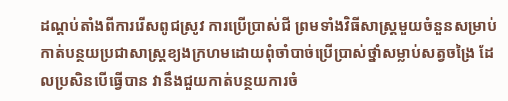ដណ្ដប់តាំងពីការរើសពូជស្រូវ ការប្រើប្រាស់ជី ព្រមទាំងវិធីសាស្ត្រមួយចំនួនសម្រាប់កាត់បន្ថយប្រជាសាស្ត្រខ្យងក្រហមដោយពុំចាំបាច់ប្រើប្រាស់ថ្នាំសម្លាប់សត្វចង្រៃ ដែលប្រសិនបើធ្វើបាន វានឹងជួយកាត់បន្ថយការចំ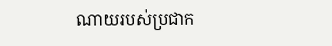ណាយរបស់ប្រជាក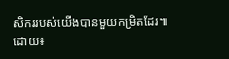សិកររបស់យើងបានមួយកម្រិតដែរ៕
ដោយ៖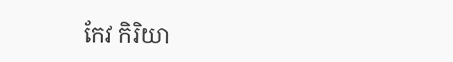កែវ កិរិយា